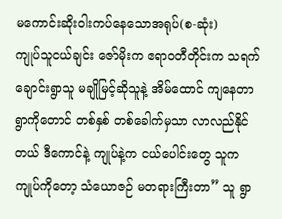မကောင်းဆိုးဝါးကပ်နေသောအရုပ်(စ-ဆုံး)
ကျုပ်သူငယ်ချင်း ဇော်မိုးက ဧရာ၀တီတိုင်းက သရက်ချောင်းရွာသူ မချိုမြင့်ဆိုသူနဲ့ အိမ်ထောင် ကျနေတာ ရွာကိုတောင် တစ်နှစ် တစ်ခေါက်မှသာ လာလည်နိုင်တယ် ဒီကောင်နဲ့ ကျုပ်နဲ့က ငယ်ပေါင်းတွေ သူက ကျုပ်ကိုတော့ သံယောဇဉ် မတရားကြီးတာ” သူ ရွာ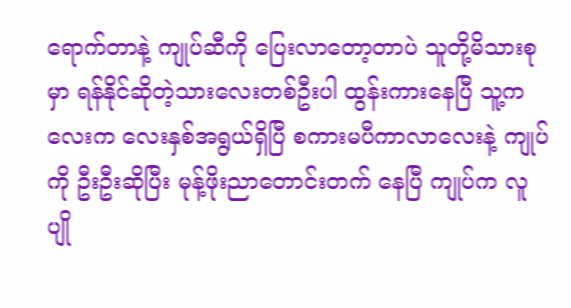ရောက်တာနဲ့ ကျုပ်ဆီကို ပြေးလာတော့တာပဲ သူတို့မိသားစုမှာ ရန်နိုင်ဆိုတဲ့သားလေးတစ်ဦးပါ ထွန်းကားနေပြီ သူ့ကလေးက လေးနှစ်အရွယ်ရှိပြီ စကားမပီကာလာလေးနဲ့ ကျုပ်ကို ဦးဦးဆိုပြီး မုန့်ဖိုးညာတောင်းတက် နေပြီ ကျုပ်က လူပျို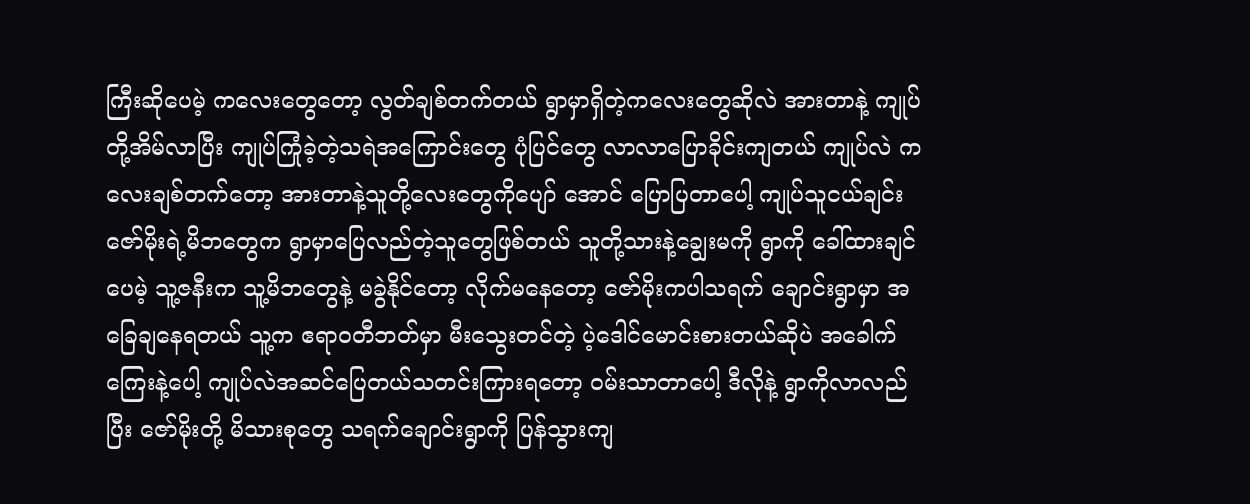ကြီးဆိုပေမဲ့ ကလေးတွေတော့ လွတ်ချစ်တက်တယ် ရွာမှာရှိတဲ့ကလေးတွေဆိုလဲ အားတာနဲ့ ကျုပ်တို့အိမ်လာပြီး ကျုပ်ကြုံခဲ့တဲ့သရဲအကြောင်းတွေ ပုံပြင်တွေ လာလာပြောခိုင်းကျတယ် ကျုပ်လဲ ကလေးချစ်တက်တော့ အားတာနဲ့သူတို့လေးတွေကိုပျော် အောင် ပြောပြတာပေါ့ ကျုပ်သူငယ်ချင်းဇော်မိုးရဲ့မိဘတွေက ရွာမှာပြေလည်တဲ့သူတွေဖြစ်တယ် သူတို့သားနဲ့ချွေးမကို ရွာကို ခေါ်ထားချင်ပေမဲ့ သူ့ဇနီးက သူ့မိဘတွေနဲ့ မခွဲနိုင်တော့ လိုက်မနေတော့ ဇော်မိုးကပါသရက် ချောင်းရွာမှာ အခြေချနေရတယ် သူ့က ဧရာ၀တီဘတ်မှာ မီးသွေးတင်တဲ့ ပဲ့ဒေါင်မောင်းစားတယ်ဆိုပဲ အခေါက်ကြေးနဲ့ပေါ့ ကျုပ်လဲအဆင်ပြေတယ်သတင်းကြားရတော့ ၀မ်းသာတာပေါ့ ဒီလိုနဲ့ ရွာကိုလာလည်ပြီး ဇော်မိုးတို့ မိသားစုတွေ သရက်ချောင်းရွာကို ပြန်သွားကျ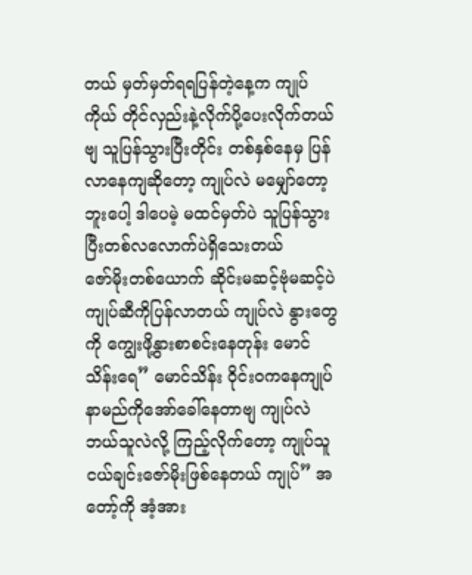တယ် မှတ်မှတ်ရရပြန်တဲ့နေ့က ကျုပ်ကိုယ် တိုင်လှည်းနဲ့လိုက်ပို့ပေးလိုက်တယ်ဗျ သူပြန်သွားပြီးတိုင်း တစ်နှစ်နေမှ ပြန်လာနေကျဆိုတော့ ကျုပ်လဲ မမျှော်တော့ဘူးပေါ့ ဒါပေမဲ့ မထင်မှတ်ပဲ သူပြန်သွားပြီးတစ်လလောက်ပဲရှိသေးတယ်
ဇော်မိုးတစ်ယောက် ဆိုင်းမဆင့်ဗုံမဆင့်ပဲ ကျုပ်ဆီကိုပြန်လာတယ် ကျုပ်လဲ နွားတွေကို ကျွေးဖို့နွားစာစင်းနေတုန်း မောင်သိန်းရေ” မောင်သိန်း ဝိုင်း၀ကနေကျုပ်နာမည်ကိုအော်ခေါ်နေတာဗျ ကျုပ်လဲ ဘယ်သူလဲလို့ ကြည့်လိုက်တော့ ကျုပ်သူငယ်ချင်းဇော်မိုးဖြစ်နေတယ် ကျုပ်” အတော့်ကို အံ့အား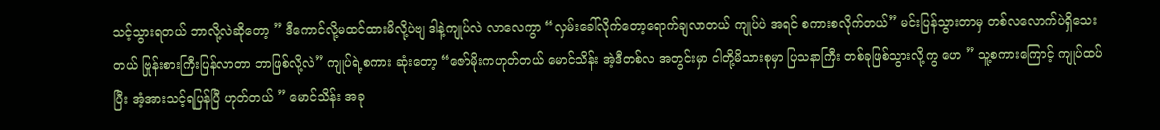သင့်သွားရတယ် ဘာလို့လဲဆိုတော့ ” ဒီကောင်လို့မထင်ထားမိလို့ပဲဗျ ဒါနဲ့ကျုပ်လဲ လာလေကွာ “လှမ်းခေါ်လိုက်တော့ရောက်ချလာတယ် ကျုပ်ပဲ အရင် စကားစလိုက်တယ်” မင်းပြန်သွားတာမှ တစ်လလောက်ပဲရှိသေးတယ် ဗြုန်းစားကြီးပြန်လာတာ ဘာဖြစ်လို့လဲ” ကျုပ်ရဲ့စကား ဆုံးတော့ “ဇော်မိုးကဟုတ်တယ် မောင်သိန်း အဲ့ဒီတစ်လ အတွင်းမှာ ငါတို့မိသားစုမှာ ပြသနာကြီး တစ်ခုဖြစ်သွားလို့ကွ ဟေ ” သူ့စကားကြောင့် ကျုပ်ထပ်ပြီး အံ့အားသင့်ရပြန်ပြီ ဟုတ်တယ် ” မောင်သိန်း အခု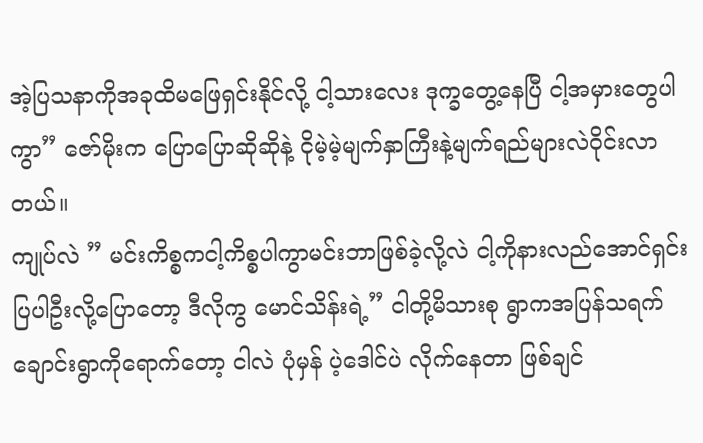အဲ့ပြသနာကိုအခုထိမဖြေရှင်းနိုင်လို့ ငါ့သားလေး ဒုက္ခတွေ့နေပြီ ငါ့အမှားတွေပါကွာ” ဇော်မိုးက ပြောပြောဆိုဆိုနဲ့ ငိုမဲ့မဲ့မျက်နှာကြီးနဲ့မျက်ရည်များလဲဝိုင်းလာတယ်။
ကျုပ်လဲ ” မင်းကိစ္စကငါ့ကိစ္စပါကွာမင်းဘာဖြစ်ခဲ့လို့လဲ ငါ့ကိုနားလည်အောင်ရှင်းပြပါဦးလို့ပြောတော့ ဒီလိုကွ မောင်သိန်းရဲ့” ငါတို့မိသားစု ရွာကအပြန်သရက်ချောင်းရွာကိုရောက်တော့ ငါလဲ ပုံမှန် ပဲ့ဒေါင်ပဲ လိုက်နေတာ ဖြစ်ချင်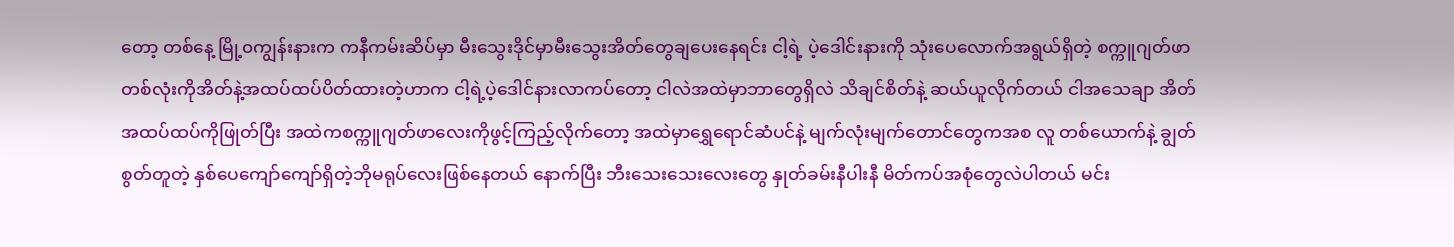တော့ တစ်နေ့ မြို့၀ကျွန်းနားက ကနီကမ်းဆိပ်မှာ မီးသွေးဒိုင်မှာမီးသွေးအိတ်တွေချပေးနေရင်း ငါ့ရဲ့ ပဲ့ဒေါင်းနားကို သုံးပေလောက်အရွယ်ရှိတဲ့ စက္ကူဂျတ်ဖာတစ်လုံးကိုအိတ်နဲ့အထပ်ထပ်ပိတ်ထားတဲ့ဟာက ငါ့ရဲ့ပဲ့ဒေါင်နားလာကပ်တော့ ငါလဲအထဲမှာဘာတွေရှိလဲ သိချင်စိတ်နဲ့ ဆယ်ယူလိုက်တယ် ငါအသေချာ အိတ်အထပ်ထပ်ကိုဖြုတ်ပြီး အထဲကစက္ကူဂျတ်ဖာလေးကိုဖွင့်ကြည့်လိုက်တော့ အထဲမှာရွှေရောင်ဆံပင်နဲ့ မျက်လုံးမျက်တောင်တွေကအစ လူ တစ်ယောက်နဲ့ ချွတ်စွတ်တူတဲ့ နှစ်ပေကျော်ကျော်ရှိတဲ့ဘိုမရုပ်လေးဖြစ်နေတယ် နောက်ပြီး ဘီးသေးသေးလေးတွေ နှုတ်ခမ်းနီပါးနီ မိတ်ကပ်အစုံတွေလဲပါတယ် မင်း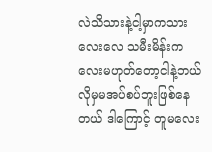လဲသိသားနဲ့ငါ့မှာကသားလေးလေ သမီးမိန်းကလေးမဟုတ်တော့ငါနဲ့ဘယ်လိုမှမအပ်စပ်ဘူးဖြစ်နေတယ် ဒါကြောင့် တူမလေး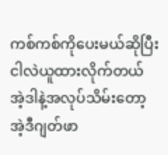ကစ်ကစ်ကိုပေးမယ်ဆိုပြီး ငါလဲယူထားလိုက်တယ် အဲ့ဒါနဲ့အလုပ်သိမ်းတော့ အဲ့ဒီဂျတ်ဖာ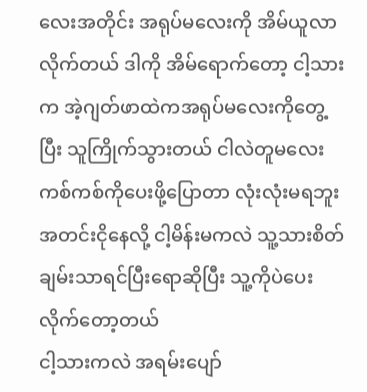လေးအတိုင်း အရုပ်မလေးကို အိမ်ယူလာလိုက်တယ် ဒါကို အိမ်ရောက်တော့ ငါ့သားက အဲ့ဂျတ်ဖာထဲကအရုပ်မလေးကိုတွေ့ပြီး သူကြိုက်သွားတယ် ငါလဲတူမလေးကစ်ကစ်ကိုပေးဖို့ပြောတာ လုံးလုံးမရဘူး အတင်းငိုနေလို့ ငါ့မိန်းမကလဲ သူ့သားစိတ်ချမ်းသာရင်ပြီးရောဆိုပြီး သူ့ကိုပဲပေးလိုက်တော့တယ်
ငါ့သားကလဲ အရမ်းပျော်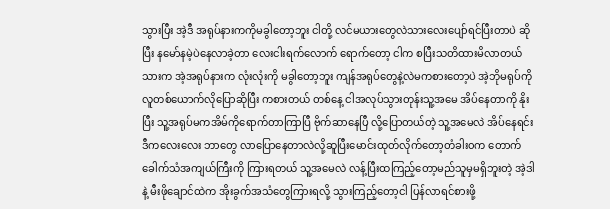သွားပြီး အဲ့ဒီ အရုပ်နားကကိုမခွါတော့ဘူး ငါတို့ လင်မယားတွေလဲသားလေးပျော်ရင်ပြီးတာပဲ ဆိုပြီး နမော်နမဲ့ပဲနေလာခဲ့တာ လေးငါးရက်လောက် ရောက်တော့ ငါက စပြီးသတိထားမိလာတယ် သားက အဲ့အရုပ်နားက လုံးလုံးကို မခွါတော့ဘူး ကျန်အရုပ်တွေနဲ့လဲမကစားတော့ပဲ အဲ့ဘိုမရုပ်ကို လူတစ်ယောက်လိုပြောဆိုပြီး ကစားတယ် တစ်နေ့ ငါအလုပ်သွားတုန်းသူ့အမေ အိပ်နေတာကို နိုးပြီး သူ့အရုပ်မကအိမ်ကိုရောက်တာကြာပြီ ဗိုက်ဆာနေပြီ လို့ပြောတယ်တဲ့ သူ့အမေလဲ အိပ်နေရင်း ဒီကလေးလေး ဘာတွေ လာပြောနေတာလဲလို့ဆူပြီးမောင်းထုတ်လိုက်တော့တံခါး၀က တောက်ခေါက်သံအကျယ်ကြီးကို ကြားရတယ် သူ့အမေလဲ လန့်ပြီးထကြည့်တော့မည်သူမှမရှိဘူးတဲ့ အဲ့ဒါနဲ့ မီးဖိုချောင်ထဲက အိုးခွက်အသံတွေကြားရလို့ သွားကြည့်တော့ငါ ပြန်လာရင်စားဖို့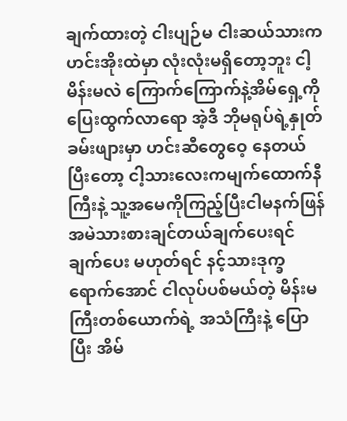ချက်ထားတဲ့ ငါးပျဉ်မ ငါးဆယ်သားက ဟင်းအိုးထဲမှာ လုံးလုံးမရှိတော့ဘူး ငါ့မိန်းမလဲ ကြောက်ကြောက်နဲ့အိမ်ရှေ့ကိုပြေးထွက်လာရော အဲ့ဒီ ဘိုမရုပ်ရဲ့နှုတ်ခမ်းဖျားမှာ ဟင်းဆီတွေဝေ့ နေတယ် ပြီးတော့ ငါ့သားလေးကမျက်ထောက်နီကြီးနဲ့ သူ့အမေကိုကြည့်ပြီးငါမနက်ဖြန် အမဲသားစားချင်တယ်ချက်ပေးရင် ချက်ပေး မဟုတ်ရင် နင့်သားဒုက္ခရောက်အောင် ငါလုပ်ပစ်မယ်တဲ့ မိန်းမကြီးတစ်ယောက်ရဲ့ အသံကြီးနဲ့ ပြောပြီး အိမ်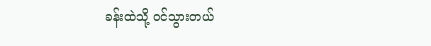ခန်းထဲသို့ ၀င်သွားတယ်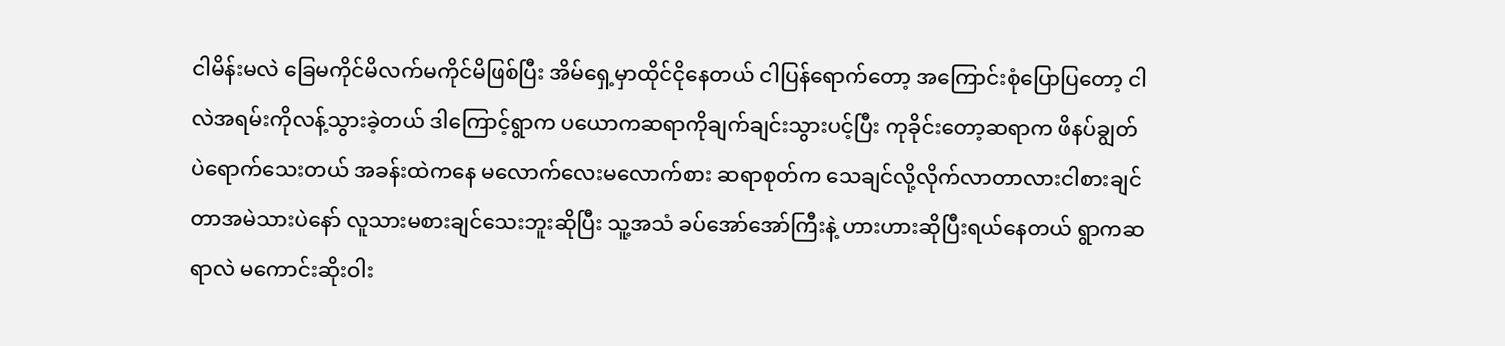ငါမိန်းမလဲ ခြေမကိုင်မိလက်မကိုင်မိဖြစ်ပြီး အိမ်ရှေ့မှာထိုင်ငိုနေတယ် ငါပြန်ရောက်တော့ အကြောင်းစုံပြောပြတော့ ငါလဲအရမ်းကိုလန့်သွားခဲ့တယ် ဒါကြောင့်ရွာက ပယောကဆရာကိုချက်ချင်းသွားပင့်ပြီး ကုခိုင်းတော့ဆရာက ဖိနပ်ချွတ်ပဲရောက်သေးတယ် အခန်းထဲကနေ မလောက်လေးမလောက်စား ဆရာစုတ်က သေချင်လို့လိုက်လာတာလားငါစားချင်တာအမဲသားပဲနော် လူသားမစားချင်သေးဘူးဆိုပြီး သူ့အသံ ခပ်အော်အော်ကြီးနဲ့ ဟားဟားဆိုပြီးရယ်နေတယ် ရွာကဆရာလဲ မကောင်းဆိုးဝါး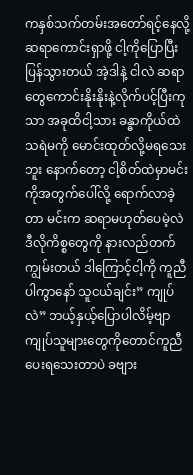ကနှစ်သက်တမ်းအတော်ရင့်နေလို့ ဆရာကောင်းရှာဖို့ ငါ့ကိုပြောပြီးပြန်သွားတယ် အဲ့ဒါနဲ့ ငါလဲ ဆရာတွေကောင်းနိုးနိုးနဲ့လိုက်ပင့်ပြီးကုသာ အခုထိငါ့သား ခန္ဓာကိုယ်ထဲသရဲမကို မောင်းထုတ်လို့မရသေးဘူး နောက်တော့ ငါ့စိတ်ထဲမှာမင်းကိုအတွက်ပေါ်လို့ ရောက်လာခဲ့တာ မင်းက ဆရာမဟုတ်ပေမဲ့လဲ ဒီလိုကိစ္စတွေကို နားလည်တက်ကျွမ်းတယ် ဒါကြောင့်ငါ့ကို ကူညီပါကွာနော် သူငယ်ချင်း” ကျုပ်လဲ” ဘယ့်နှယ့်ပြောပါလိမ့်ဗျာကျုပ်သူများတွေကိုတောင်ကူညီပေးရသေးတာပဲ ခဗျား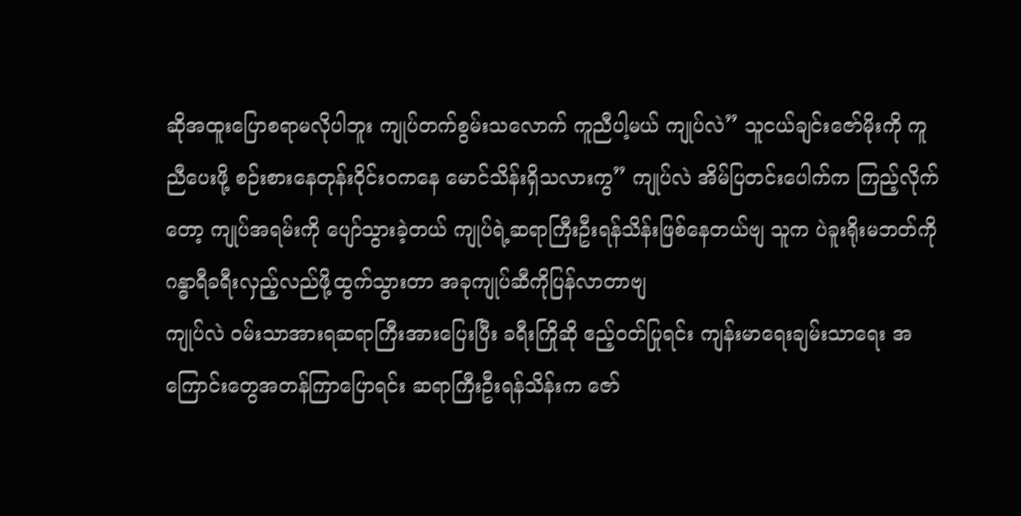ဆိုအထူးပြောစရာမလိုပါဘူး ကျုပ်တက်စွမ်းသလောက် ကူညီပါ့မယ် ကျုပ်လဲ” သူငယ်ချင်းဇော်မိုးကို ကူညီပေးဖို့ စဉ်းစားနေတုန်းဝိုင်း၀ကနေ မောင်သိန်းရှိသလားကွ” ကျုပ်လဲ အိမ်ပြတင်းပေါက်က ကြည့်လိုက်တော့ ကျုပ်အရမ်းကို ပျော်သွားခဲ့တယ် ကျုပ်ရဲ့ဆရာကြီးဦးရန်သိန်းဖြစ်နေတယ်ဗျ သူက ပဲခူးရိုးမဘတ်ကို ဂန္ဓာရီခရီးလှည့်လည်ဖို့ထွက်သွားတာ အခုကျုပ်ဆီကိုပြန်လာတာဗျ
ကျုပ်လဲ ဝမ်းသာအားရဆရာကြီးအားပြေးပြီး ခရီးကြိုဆို ဧည့်၀တ်ပြုရင်း ကျန်းမာရေးချမ်းသာရေး အကြောင်းတွေအတန်ကြာပြောရင်း ဆရာကြီးဦးရန်သိန်းက ဇော်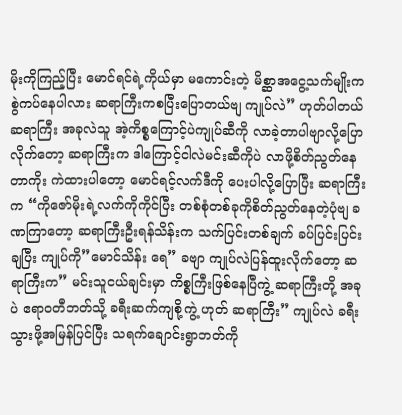မိုးကိုကြည့်ပြီး မောင်ရင်ရဲ့ကိုယ်မှာ မကောင်းတဲ့ မိစ္ဆာအငွေ့သက်မျိုးကစွဲကပ်နေပါလား ဆရာကြီးကစပြီးပြောတယ်ဗျ ကျုပ်လဲ” ဟုတ်ပါတယ်ဆရာကြီး အခုလဲသူ အဲ့ကိစ္စကြောင့်ပဲကျုပ်ဆီကို လာခဲ့တာပါဗျာလို့ပြောလိုက်တော့ ဆရာကြီးက ဒါကြောင့်ငါလဲမင်းဆီကိုပဲ လာဖို့စိတ်ညွတ်နေတာကိုး ကဲထားပါတော့ မောင်ရင့်လက်ဒီကို ပေးပါလို့ပြောပြီး ဆရာကြီးက “ကိုဇော်မိုးရဲ့လက်ကိုကိုင်ပြီး တစ်စုံတစ်ခုကိုစိတ်ညွတ်နေတဲ့ပုံဗျ ခဏကြာတော့ ဆရာကြီးဦးရန်သိန်းက သက်ပြင်းတစ်ချက် ခပ်ပြင်းပြင်းချပြီး ကျုပ်ကို”မောင်သိန်း ရေ” ခဗျာ ကျုပ်လဲပြန်ထူးလိုက်တော့ ဆရာကြီးက” မင်းသူငယ်ချင်းမှာ ကိစ္စကြီးဖြစ်နေပြီကွဲ့ ဆရာကြီးတို့ အခုပဲ ဧရာ၀တီဘတ်သို့ ခရီးဆက်ကျစို့ကွဲ့ ဟုတ် ဆရာကြီး” ကျုပ်လဲ ခရီးသွားဖို့အမြန်ပြင်ပြီး သရက်ချောင်းရွာဘတ်ကို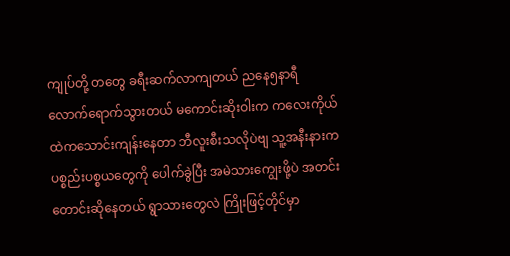ကျုပ်တို့ တတွေ ခရီးဆက်လာကျတယ် ညနေ၅နာရီလောက်ရောက်သွားတယ် မကောင်းဆိုးဝါးက ကလေးကိုယ်ထဲကသောင်းကျန်းနေတာ ဘီလူးစီးသလိုပဲဗျ သူ့အနီးနားက ပစ္စည်းပစ္စယတွေကို ပေါက်ခွဲပြီး အမဲသားကျွေးဖို့ပဲ အတင်းတောင်းဆိုနေတယ် ရွာသားတွေလဲ ကြိုးဖြင့်တိုင်မှာ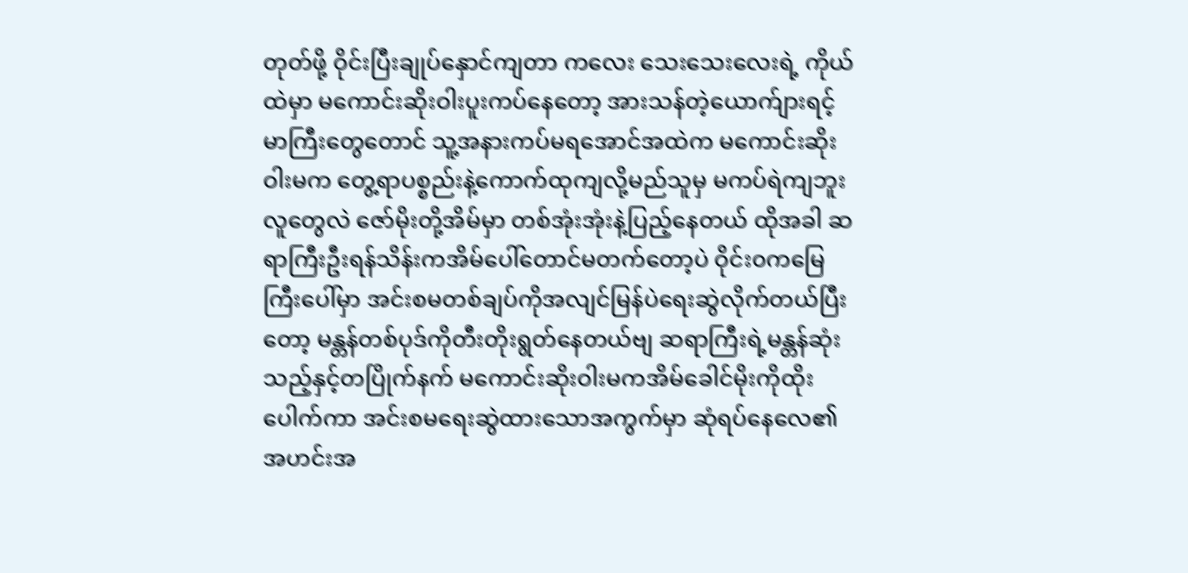တုတ်ဖို့ ဝိုင်းပြီးချုပ်နှောင်ကျတာ ကလေး သေးသေးလေးရဲ့ ကိုယ်ထဲမှာ မကောင်းဆိုးဝါးပူးကပ်နေတော့ အားသန်တဲ့ယောက်ျားရင့်မာကြီးတွေတောင် သူ့အနားကပ်မရအောင်အထဲက မကောင်းဆိုးဝါးမက တွေ့ရာပစ္စည်းနဲ့ကောက်ထုကျလို့မည်သူမှ မကပ်ရဲကျဘူး
လူတွေလဲ ဇော်မိုးတို့အိမ်မှာ တစ်အုံးအုံးနဲ့ပြည့်နေတယ် ထိုအခါ ဆရာကြီးဦးရန်သိန်းကအိမ်ပေါ်တောင်မတက်တော့ပဲ ဝိုင်း၀ကမြေကြီးပေါ်မှာ အင်းစမတစ်ချပ်ကိုအလျင်မြန်ပဲရေးဆွဲလိုက်တယ်ပြီးတော့ မန္တန်တစ်ပုဒ်ကိုတီးတိုးရွတ်နေတယ်ဗျ ဆရာကြီးရဲ့မန္တန်ဆုံးသည့်နှင့်တပြိုက်နက် မကောင်းဆိုးဝါးမကအိမ်ခေါင်မိုးကိုထိုးပေါက်ကာ အင်းစမရေးဆွဲထားသောအကွက်မှာ ဆုံရပ်နေလေ၏ အဟင်းအ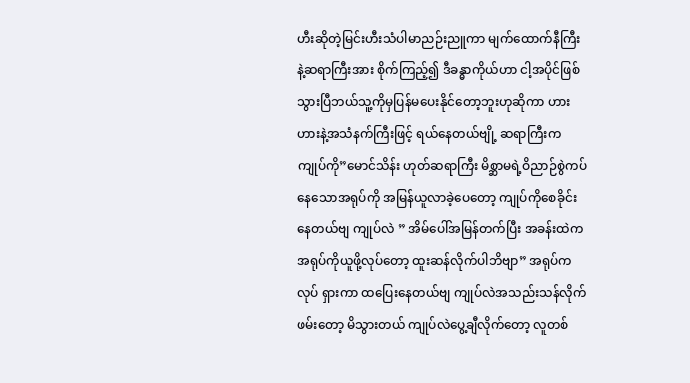ဟီးဆိုတဲ့မြင်းဟီးသံပါမာညဉ်းညူကာ မျက်ထောက်နီကြီးနဲ့ဆရာကြီးအား စိုက်ကြည့်၍ ဒီခန္ဓာကိုယ်ဟာ ငါ့အပိုင်ဖြစ်သွားပြီဘယ်သူ့ကိုမှပြန်မပေးနိုင်တော့ဘူးဟုဆိုကာ ဟားဟားနဲ့အသံနက်ကြီးဖြင့် ရယ်နေတယ်ဗျို့ ဆရာကြီးက ကျုပ်ကို”မောင်သိန်း ဟုတ်ဆရာကြီး မိစ္ဆာမရဲ့ဝိညာဉ်စွဲကပ်နေသောအရုပ်ကို အမြန်ယူလာခဲ့ပေတော့ ကျုပ်ကိုစေခိုင်းနေတယ်ဗျ ကျုပ်လဲ ” အိမ်ပေါ်အမြန်တက်ပြီး အခန်းထဲကအရုပ်ကိုယူဖို့လုပ်တော့ ထူးဆန်လိုက်ပါဘိဗျာ” အရုပ်ကလုပ် ရှားကာ ထပြေးနေတယ်ဗျ ကျုပ်လဲအသည်းသန်လိုက်ဖမ်းတော့ မိသွားတယ် ကျုပ်လဲပွေ့ချီလိုက်တော့ လူတစ်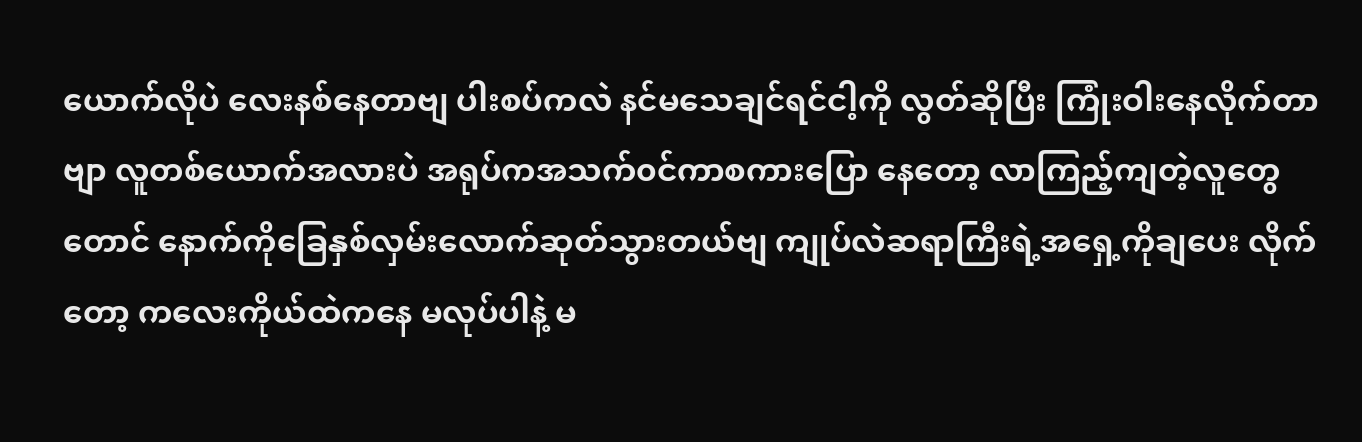ယောက်လိုပဲ လေးနစ်နေတာဗျ ပါးစပ်ကလဲ နင်မသေချင်ရင်ငါ့ကို လွတ်ဆိုပြီး ကြုံးဝါးနေလိုက်တာဗျာ လူတစ်ယောက်အလားပဲ အရုပ်ကအသက်၀င်ကာစကားပြော နေတော့ လာကြည့်ကျတဲ့လူတွေတောင် နောက်ကိုခြေနှစ်လှမ်းလောက်ဆုတ်သွားတယ်ဗျ ကျုပ်လဲဆရာကြီးရဲ့အရှေ့ကိုချပေး လိုက်တော့ ကလေးကိုယ်ထဲကနေ မလုပ်ပါနဲ့ မ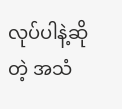လုပ်ပါနဲ့ဆိုတဲ့ အသံ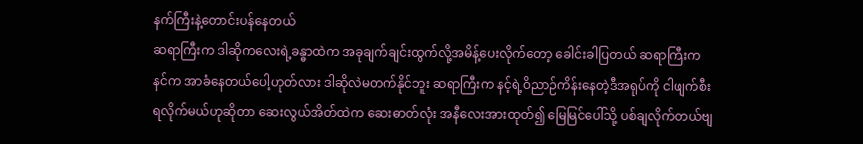နက်ကြီးနဲ့တောင်းပန်နေတယ်
ဆရာကြီးက ဒါဆိုကလေးရဲ့ခန္ဓာထဲက အခုချက်ချင်းထွက်လို့အမိန့်ပေးလိုက်တော့ ခေါင်းခါပြတယ် ဆရာကြီးက နင်က အာခံနေတယ်ပေါ့ဟုတ်လား ဒါဆိုလဲမတက်နိုင်ဘူး ဆရာကြီးက နင့်ရဲ့ဝိညာဉ်ကိန်းနေတဲ့ဒီအရုပ်ကို ငါဖျက်စီးရလိုက်မယ်ဟုဆိုတာ ဆေးလွယ်အိတ်ထဲက ဆေးဓာတ်လုံး အနီလေးအားထုတ်၍ မြေမြင်ပေါ်သို့ ပစ်ချလိုက်တယ်ဗျ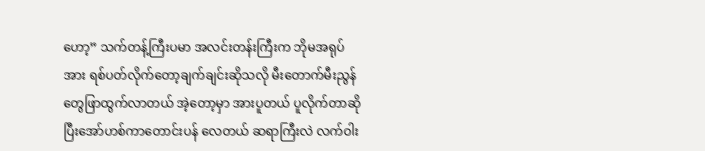ဟော့” သက်တန့်ကြီးပမာ အလင်းတန်းကြီးက ဘိုမအရုပ်အား ရစ်ပတ်လိုက်တော့ချက်ချင်းဆိုသလို မီးတောက်မီးညွန်တွေဖြာထွက်လာတယ် အဲ့တော့မှာ အားပူတယ် ပူလိုက်တာဆိုပြီးအော်ဟစ်ကာတောင်းပန် လေတယ် ဆရာကြီးလဲ လက်ဝါး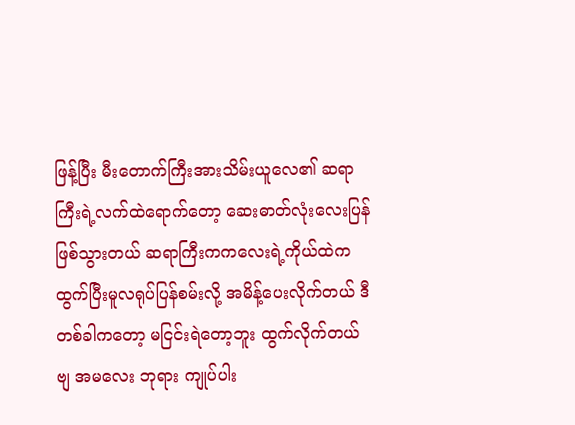ဖြန့်ပြီး မီးတောက်ကြီးအားသိမ်းယူလေ၏ ဆရာကြီးရဲ့လက်ထဲရောက်တော့ ဆေးဓာတ်လုံးလေးပြန်ဖြစ်သွားတယ် ဆရာကြီးကကလေးရဲ့ကိုယ်ထဲက ထွက်ပြီးမူလရုပ်ပြန်စမ်းလို့ အမိန့်ပေးလိုက်တယ် ဒီတစ်ခါကတော့ မငြင်းရဲတော့ဘူး ထွက်လိုက်တယ်ဗျ အမလေး ဘုရား ကျုပ်ပါး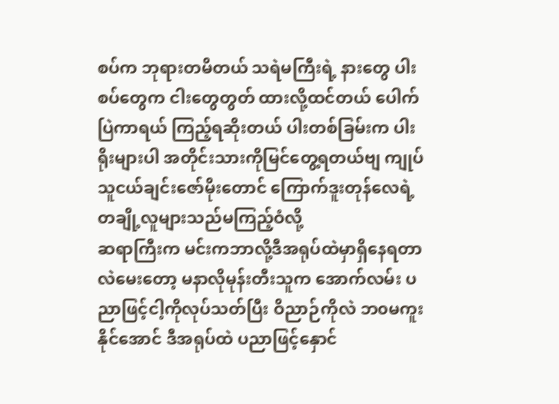စပ်က ဘုရားတမိတယ် သရဲမကြီးရဲ့ နားတွေ ပါးစပ်တွေက ငါးတွေတွတ် ထားလို့ထင်တယ် ပေါက်ပြဲကာရယ် ကြည့်ရဆိုးတယ် ပါးတစ်ခြမ်းက ပါးရိုးများပါ အတိုင်းသားကိုမြင်တွေ့ရတယ်ဗျ ကျုပ်သူငယ်ချင်းဇော်မိုးတောင် ကြောက်ဒူးတုန်လေရဲ့ တချို့လူများသည်မကြည့်ဝံလို့
ဆရာကြီးက မင်းကဘာလို့ဒီအရုပ်ထဲမှာရှိနေရတာလဲမေးတော့ မနာလိုမုန်းတီးသူက အောက်လမ်း ပညာဖြင့်ငါ့ကိုလုပ်သတ်ပြီး ဝိညာဉ်ကိုလဲ ဘ၀မကူးနိုင်အောင် ဒီအရုပ်ထဲ ပညာဖြင့်နှောင်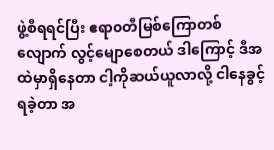ဖွဲ့စီရရင်ပြီး ဧရာ၀တီမြစ်ကြောတစ်လျောက် လွင့်မျောစေတယ် ဒါကြောင့် ဒီအထဲမှာရှိနေတာ ငါ့ကိုဆယ်ယူလာလို့ ငါနေခွင့်ရခဲ့တာ အ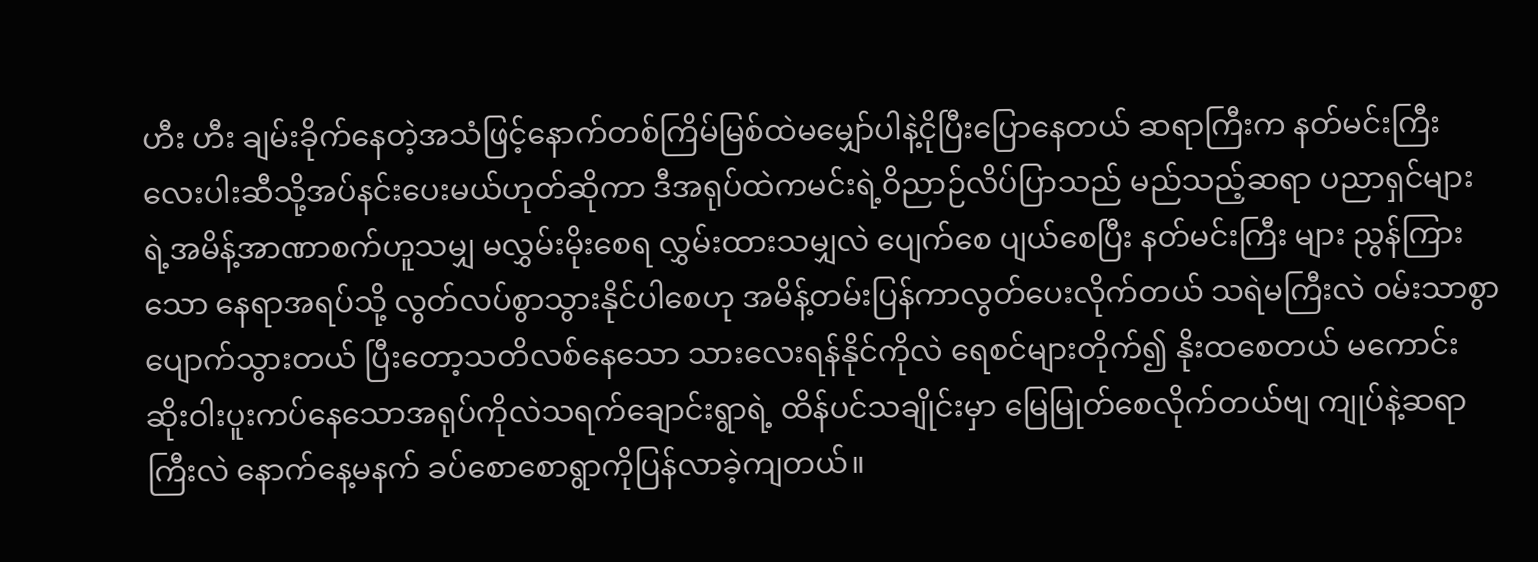ဟီး ဟီး ချမ်းခိုက်နေတဲ့အသံဖြင့်နောက်တစ်ကြိမ်မြစ်ထဲမမျှော်ပါနဲ့ငိုပြီးပြောနေတယ် ဆရာကြီးက နတ်မင်းကြီးလေးပါးဆီသို့အပ်နင်းပေးမယ်ဟုတ်ဆိုကာ ဒီအရုပ်ထဲကမင်းရဲ့ဝိညာဉ်လိပ်ပြာသည် မည်သည့်ဆရာ ပညာရှင်များရဲ့အမိန့်အာဏာစက်ဟူသမျှ မလွှမ်းမိုးစေရ လွှမ်းထားသမျှလဲ ပျေက်စေ ပျယ်စေပြီး နတ်မင်းကြီး များ ညွန်ကြားသော နေရာအရပ်သို့ လွတ်လပ်စွာသွားနိုင်ပါစေဟု အမိန့်တမ်းပြန်ကာလွတ်ပေးလိုက်တယ် သရဲမကြီးလဲ ၀မ်းသာစွာပျောက်သွားတယ် ပြီးတော့သတိလစ်နေသော သားလေးရန်နိုင်ကိုလဲ ရေစင်များတိုက်၍ နိုးထစေတယ် မကောင်းဆိုးဝါးပူးကပ်နေသောအရုပ်ကိုလဲသရက်ချောင်းရွာရဲ့ ထိန်ပင်သချိုင်းမှာ မြေမြုတ်စေလိုက်တယ်ဗျ ကျုပ်နဲ့ဆရာကြီးလဲ နောက်နေ့မနက် ခပ်စောစောရွာကိုပြန်လာခဲ့ကျတယ်။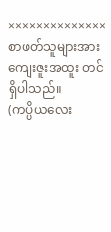×××××××××××××× စာဖတ်သူများအား ကျေးဇူးအထူး တင်ရှိပါသည်။
(ကပ္ပိယလေး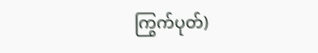ကြွက်ပုတ်)